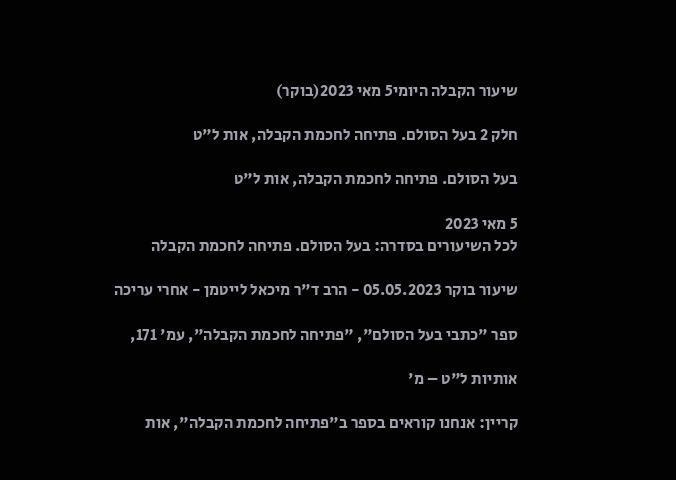שיעור הקבלה היומי5 מאי 2023(בוקר)

חלק 2 בעל הסולם. פתיחה לחכמת הקבלה, אות ל"ט

בעל הסולם. פתיחה לחכמת הקבלה, אות ל"ט

5 מאי 2023
לכל השיעורים בסדרה: בעל הסולם. פתיחה לחכמת הקבלה

שיעור בוקר 05.05.2023 - הרב ד"ר מיכאל לייטמן - אחרי עריכה

ספר "כתבי בעל הסולם", "פתיחה לחכמת הקבלה", עמ' 171,

אותיות ל"ט – מ'

קריין: אנחנו קוראים בספר ב"פתיחה לחכמת הקבלה", אות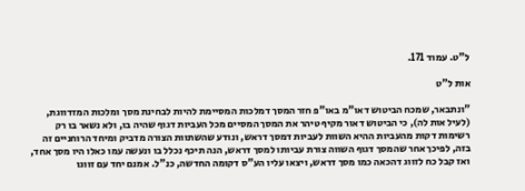ל"ט. עמוד 171.

אות ל"ט

"ונתבאר, שמכח הביטוש דאו"מ באו"פ חזר המסך דמלכות המסיימת להיות לבחינת מסך ומלכות המזדווגת, (לעיל אות לה), כי הביטוש דאור מקיף טיהר את המסך המסיים מכל העביות דגוף שהיה בו, ולא נשאר בו רק רשימות דקות מהעביות ההיא השוות לעביות דמסך דראש, ונודע שהשתוות הצורה מדביק ומיחד הרוחניים זה בזה, לפיכך אחר שהמסך דגוף השווה צורת עביותו למסך דראש, הנה תיכף נכלל בו ונעשה עמו כאלו היו מסך אחד, ואז קבל כח לזווג דהכאה כמו מסך דראש, ויצאו עליו הע"ס דקומה החדשה, כנ"ל. אמנם יחד עם זווגו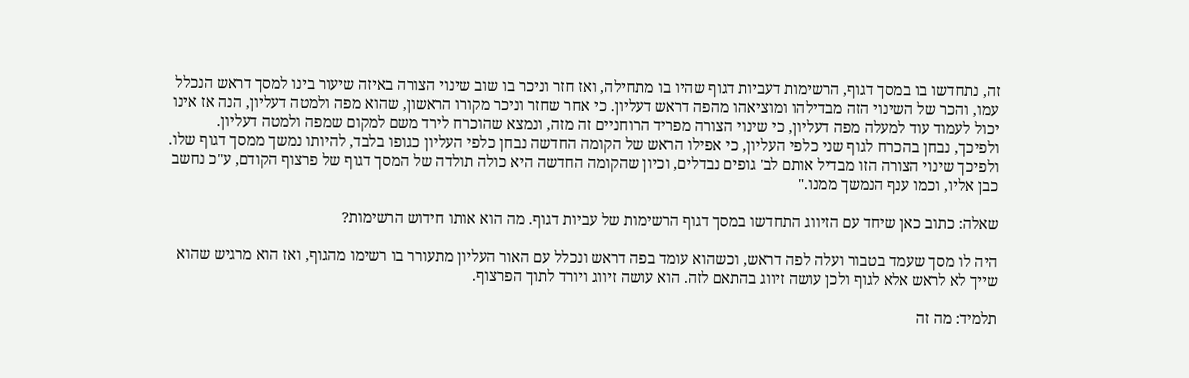זה, נתחדשו בו במסך דגוף, הרשימות דעביות דגוף שהיו בו מתחילה, ואז חזר וניכר בו שוב שינוי הצורה באיזה שיעור בינו למסך דראש הנכלל עמו, והכר של השינוי הזה מבדילהו ומוציאהו מהפה דראש דעליון. כי אחר שחזר וניכר מקורו הראשון, שהוא מפה ולמטה דעליון, הנה אז אינו יכול לעמוד עוד למעלה מפה דעליון, כי שינוי הצורה מפריד הרוחניים זה מזה, ונמצא שהוכרח לירד משם למקום שמפה ולמטה דעליון. ולפיכך, נבחן בהכרח לגוף שני כלפי העליון, כי אפילו הראש של הקומה החדשה נבחן כלפי העליון כגופו בלבד, להיותו נמשך ממסך דגוף שלו. ולפיכך שינוי הצורה הזו מבדיל אותם לב' גופים נבדלים, וכיון שהקומה החדשה היא כולה תולדה של המסך דגוף של פרצוף הקודם, ע"כ נחשב כבן אליו, וכמו ענף הנמשך ממנו."

שאלה: כתוב כאן שיחד עם הזיווג התחדשו במסך דגוף הרשימות של עביות דגוף. מה הוא אותו חידוש הרשימות?

היה לו מסך שעמד בטבור ועלה לפה דראש, וכשהוא עומד בפה דראש ונכלל עם האור העליון מתעורר בו רשימו מהגוף, ואז הוא מרגיש שהוא שייך לא לראש אלא לגוף ולכן עושה זיווג בהתאם לזה. הוא עושה זיווג ויורד לתוך הפרצוף.

תלמיד: מה זה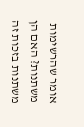אומר שהרשימות משתנות? האם הן משתנות בזכות זה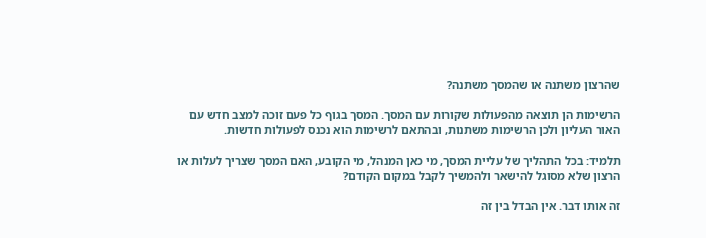שהרצון משתנה או שהמסך משתנה?

הרשימות הן תוצאה מהפעולות שקורות עם המסך. המסך בגוף כל פעם זוכה למצב חדש עם האור העליון ולכן הרשימות משתנות, ובהתאם לרשימות הוא נכנס לפעולות חדשות.

תלמיד: בכל התהליך של עליית המסך, מי כאן המנהל, מי הקובע, האם המסך שצריך לעלות או הרצון שלא מסוגל להישאר ולהמשיך לקבל במקום הקודם?

זה אותו דבר. אין הבדל בין זה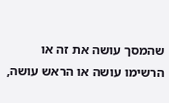שהמסך עושה את זה או הרשימו עושה או הראש עושה,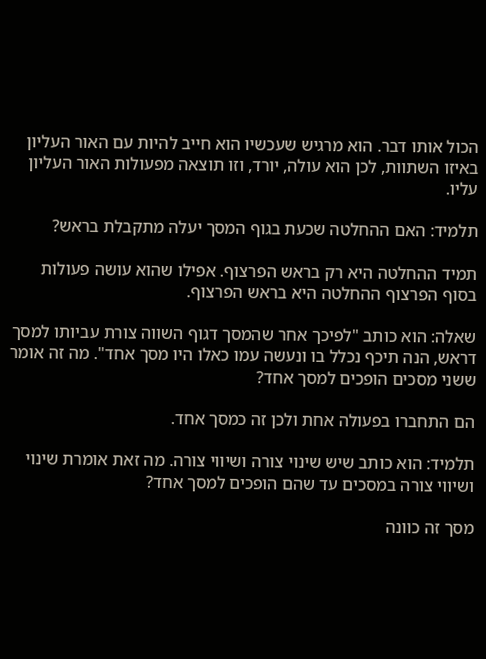הכול אותו דבר. הוא מרגיש שעכשיו הוא חייב להיות עם האור העליון באיזו השתוות, לכן הוא עולה, יורד, וזו תוצאה מפעולות האור העליון עליו.

תלמיד: האם ההחלטה שכעת בגוף המסך יעלה מתקבלת בראש?

תמיד ההחלטה היא רק בראש הפרצוף. אפילו שהוא עושה פעולות בסוף הפרצוף ההחלטה היא בראש הפרצוף.

שאלה: הוא כותב "לפיכך אחר שהמסך דגוף השווה צורת עביותו למסך דראש, הנה תיכף נכלל בו ונעשה עמו כאלו היו מסך אחד". מה זה אומר ששני מסכים הופכים למסך אחד?

הם התחברו בפעולה אחת ולכן זה כמסך אחד.

תלמיד: הוא כותב שיש שינוי צורה ושיווי צורה. מה זאת אומרת שינוי ושיווי צורה במסכים עד שהם הופכים למסך אחד?

מסך זה כוונה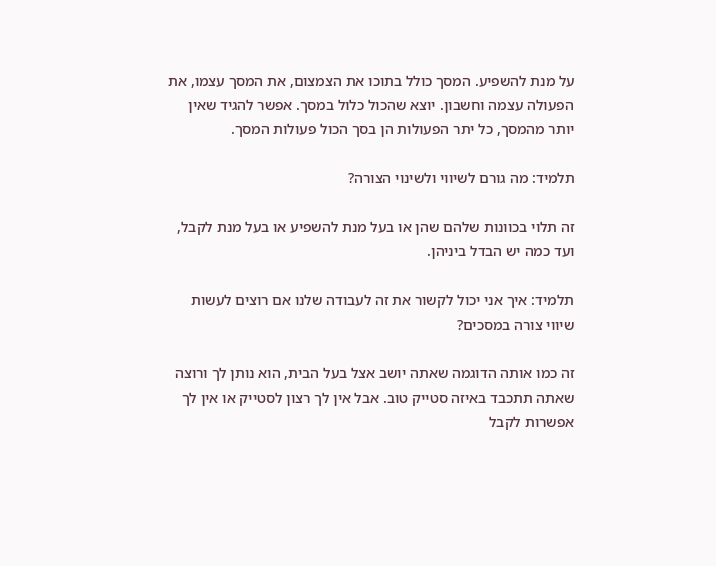על מנת להשפיע. המסך כולל בתוכו את הצמצום, את המסך עצמו, את הפעולה עצמה וחשבון. יוצא שהכול כלול במסך. אפשר להגיד שאין יותר מהמסך, כל יתר הפעולות הן בסך הכול פעולות המסך.

תלמיד: מה גורם לשיווי ולשינוי הצורה?

זה תלוי בכוונות שלהם שהן או בעל מנת להשפיע או בעל מנת לקבל, ועד כמה יש הבדל ביניהן.

תלמיד: איך אני יכול לקשור את זה לעבודה שלנו אם רוצים לעשות שיווי צורה במסכים?

זה כמו אותה הדוגמה שאתה יושב אצל בעל הבית, הוא נותן לך ורוצה שאתה תתכבד באיזה סטייק טוב. אבל אין לך רצון לסטייק או אין לך אפשרות לקבל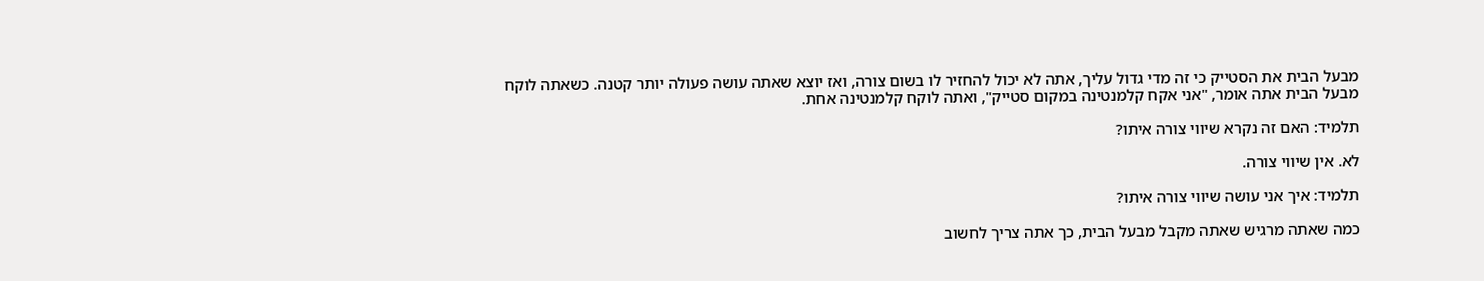מבעל הבית את הסטייק כי זה מדי גדול עליך, אתה לא יכול להחזיר לו בשום צורה, ואז יוצא שאתה עושה פעולה יותר קטנה. כשאתה לוקח מבעל הבית אתה אומר, "אני אקח קלמנטינה במקום סטייק", ואתה לוקח קלמנטינה אחת.

תלמיד: האם זה נקרא שיווי צורה איתו?

לא. אין שיווי צורה.

תלמיד: איך אני עושה שיווי צורה איתו?

כמה שאתה מרגיש שאתה מקבל מבעל הבית, כך אתה צריך לחשוב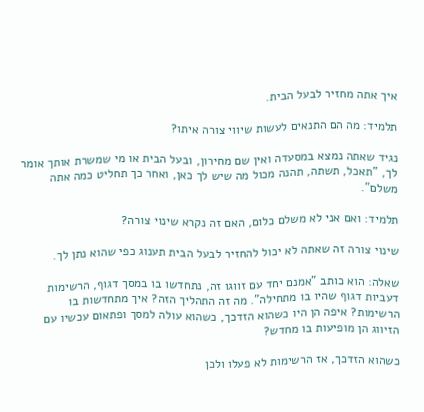איך אתה מחזיר לבעל הבית.

תלמיד: מה הם התנאים לעשות שיווי צורה איתו?

נגיד שאתה נמצא במסעדה ואין שם מחירון, ובעל הבית או מי שמשרת אותך אומר לך, "תאכל, תשתה, תהנה מכול מה שיש לך כאן, ואחר כך תחליט כמה אתה משלם".

תלמיד: ואם אני לא משלם כלום, האם זה נקרא שינוי צורה?

שינוי צורה זה שאתה לא יכול להחזיר לבעל הבית תענוג כפי שהוא נתן לך.

שאלה: הוא כותב "אמנם יחד עם זווגו זה, נתחדשו בו במסך דגוף, הרשימות דעביות דגוף שהיו בו מתחילה". מה זה התהליך הזה? איך מתחדשות בו הרשימות? איפה הן היו כשהוא הזדכך, כשהוא עולה למסך ופתאום עכשיו עם הזיווג הן מופיעות בו מחדש?

כשהוא הזדכך, אז הרשימות לא פעלו ולכן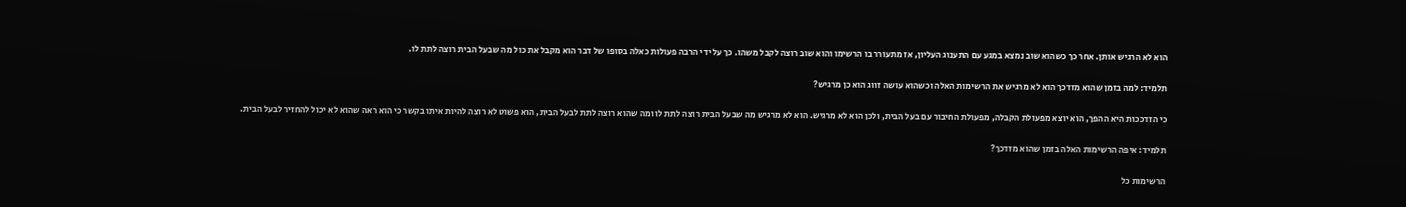הוא לא הרגיש אותן. אחר כך כשהוא שוב נמצא במגע עם התענוג העליון, אז מתעורר בו הרשימו והוא שוב רוצה לקבל משהו. כך על ידי הרבה פעולות כאלה בסופו של דבר הוא מקבל את כול מה שבעל הבית רוצה לתת לו.

תלמיד: למה בזמן שהוא מזדכך הוא לא מרגיש את הרשימות האלה וכשהוא עושה זווג הוא כן מרגיש?

כי הזדככות היא ההפך, הוא יוצא מפעולת הקבלה, מפעולת החיבור עם בעל הבית, ולכן הוא לא מרגיש. הוא לא מרגיש מה שבעל הבית רוצה לתת לו ומה שהוא רוצה לתת לבעל הבית, הוא פשוט לא רוצה להיות איתו בקשר כי הוא ראה שהוא לא יכול להחזיר לבעל הבית.

תלמיד: איפה הרשימות האלה בזמן שהוא מזדכך?

הרשימות כל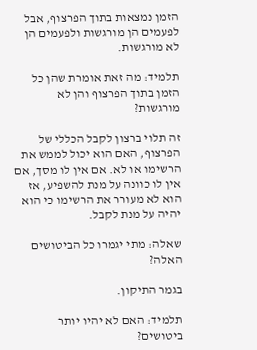הזמן נמצאות בתוך הפרצוף, אבל לפעמים הן מורגשות ולפעמים הן לא מורגשות.

תלמיד: מה זאת אומרת שהן כל הזמן בתוך הפרצוף והן לא מורגשות?

זה תלוי ברצון לקבל הכללי של הפרצוף, האם הוא יכול לממש את הרשימו או לא. אם אין לו מסך, אם אין לו כוונה על מנת להשפיע, אז הוא לא מעורר את הרשימו כי הוא יהיה על מנת לקבל.

שאלה: מתי יגמרו כל הביטושים האלה?

בגמר התיקון.

תלמיד: האם לא יהיו יותר ביטושים?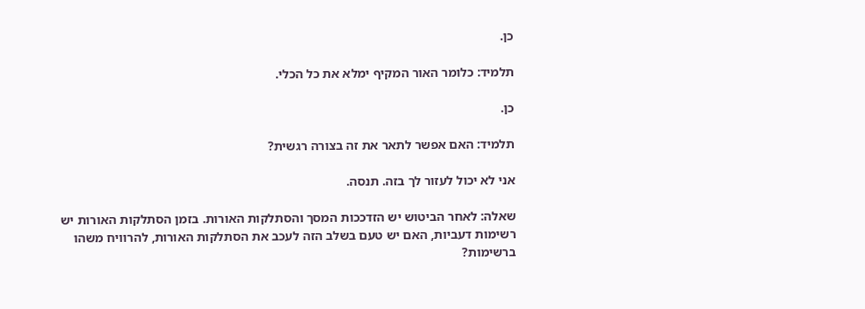כן.

תלמיד: כלומר האור המקיף ימלא את כל הכלי.

כן.

תלמיד: האם אפשר לתאר את זה בצורה רגשית?

אני לא יכול לעזור לך בזה. תנסה.

שאלה: לאחר הביטוש יש הזדככות המסך והסתלקות האורות. בזמן הסתלקות האורות יש רשימות דעביות, האם יש טעם בשלב הזה לעכב את הסתלקות האורות, להרוויח משהו ברשימות?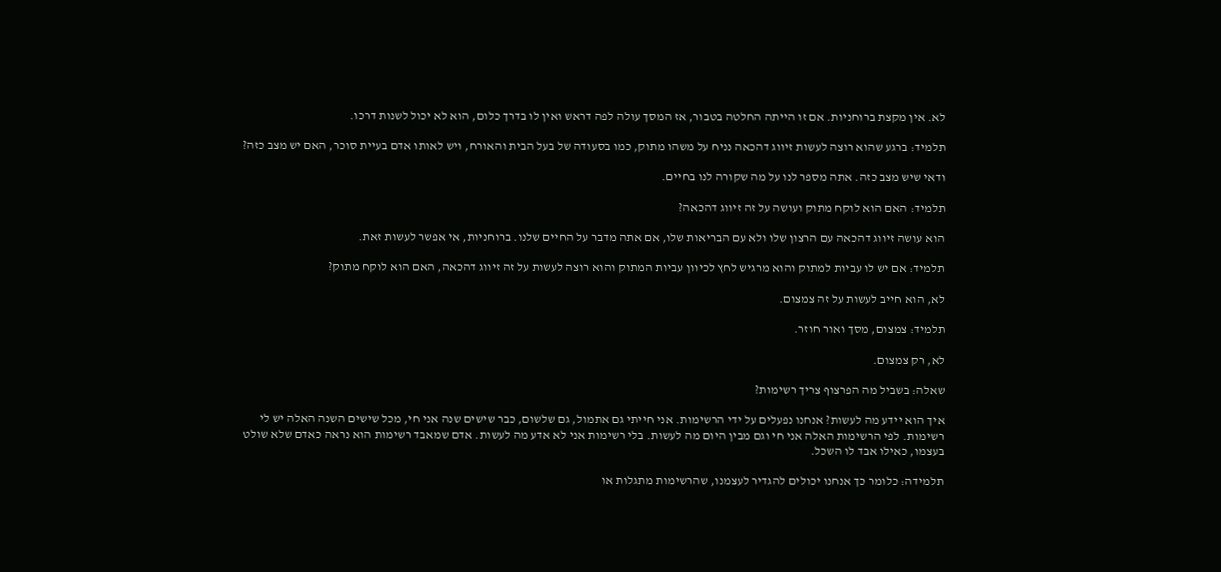לא. אין מקצת ברוחניות. אם זו הייתה החלטה בטבור, אז המסך עולה לפה דראש ואין לו בדרך כלום, הוא לא יכול לשנות דרכו.

תלמיד: ברגע שהוא רוצה לעשות זיווג דהכאה נניח על משהו מתוק, כמו בסעודה של בעל הבית והאורח, ויש לאותו אדם בעיית סוכר, האם יש מצב כזה?

ודאי שיש מצב כזה. אתה מספר לנו על מה שקורה לנו בחיים.

תלמיד: האם הוא לוקח מתוק ועושה על זה זיווג דהכאה?

הוא עושה זיווג דהכאה עם הרצון שלו ולא עם הבריאות שלו, אם אתה מדבר על החיים שלנו. ברוחניות, אי אפשר לעשות זאת.

תלמיד: אם יש לו עביות למתוק והוא מרגיש לחץ לכיוון עביות המתוק והוא רוצה לעשות על זה זיווג דהכאה, האם הוא לוקח מתוק?

לא, הוא חייב לעשות על זה צמצום.

תלמיד: צמצום, מסך ואור חוזר.

לא, רק צמצום.

שאלה: בשביל מה הפרצוף צריך רשימות?

איך הוא יידע מה לעשות? אנחנו נפעלים על ידי הרשימות. אני חייתי גם אתמול, גם שלשום, כבר שישים שנה אני חי, מכל שישים השנה האלה יש לי רשימות. לפי הרשימות האלה אני חי וגם מבין היום מה לעשות. בלי רשימות אני לא אדע מה לעשות. אדם שמאבד רשימות הוא נראה כאדם שלא שולט בעצמו, כאילו אבד לו השכל.

תלמידה: כלומר כך אנחנו יכולים להגדיר לעצמנו, שהרשימות מתגלות או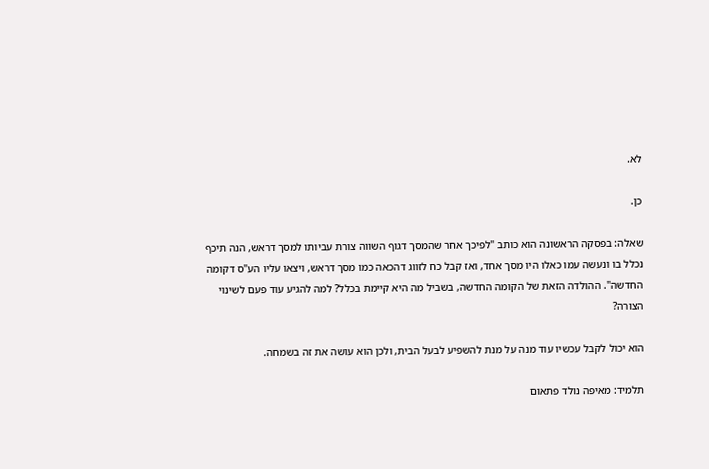לא.

כן.

שאלה: בפסקה הראשונה הוא כותב "לפיכך אחר שהמסך דגוף השווה צורת עביותו למסך דראש, הנה תיכף נכלל בו ונעשה עמו כאלו היו מסך אחד, ואז קבל כח לזווג דהכאה כמו מסך דראש, ויצאו עליו הע"ס דקומה החדשה". ההולדה הזאת של הקומה החדשה, בשביל מה היא קיימת בכלל? למה להגיע עוד פעם לשינוי הצורה?

הוא יכול לקבל עכשיו עוד מנה על מנת להשפיע לבעל הבית, ולכן הוא עושה את זה בשמחה.

תלמיד: מאיפה נולד פתאום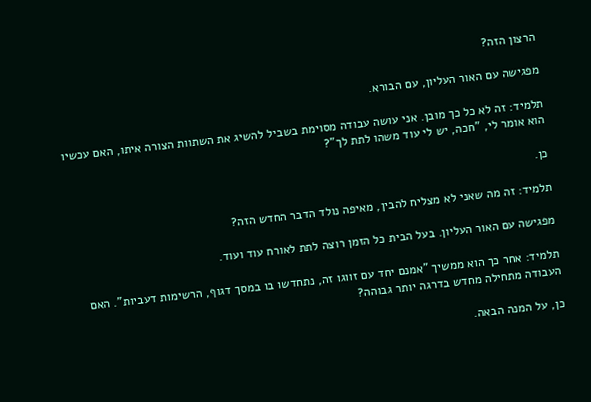הרצון הזה?

מפגישה עם האור העליון, עם הבורא.

תלמיד: זה לא כל כך מובן. אני עושה עבודה מסוימת בשביל להשיג את השתוות הצורה איתו, האם עכשיו הוא אומר לי, "חכה, יש לי עוד משהו לתת לך"?

כן.

תלמיד: זה מה שאני לא מצליח להבין, מאיפה נולד הדבר החדש הזה?

מפגישה עם האור העליון. בעל הבית כל הזמן רוצה לתת לאורח עוד ועוד.

תלמיד: אחר כך הוא ממשיך "אמנם יחד עם זווגו זה, נתחדשו בו במסך דגוף, הרשימות דעביות". האם העבודה מתחילה מחדש בדרגה יותר גבוהה?

כן, על המנה הבאה.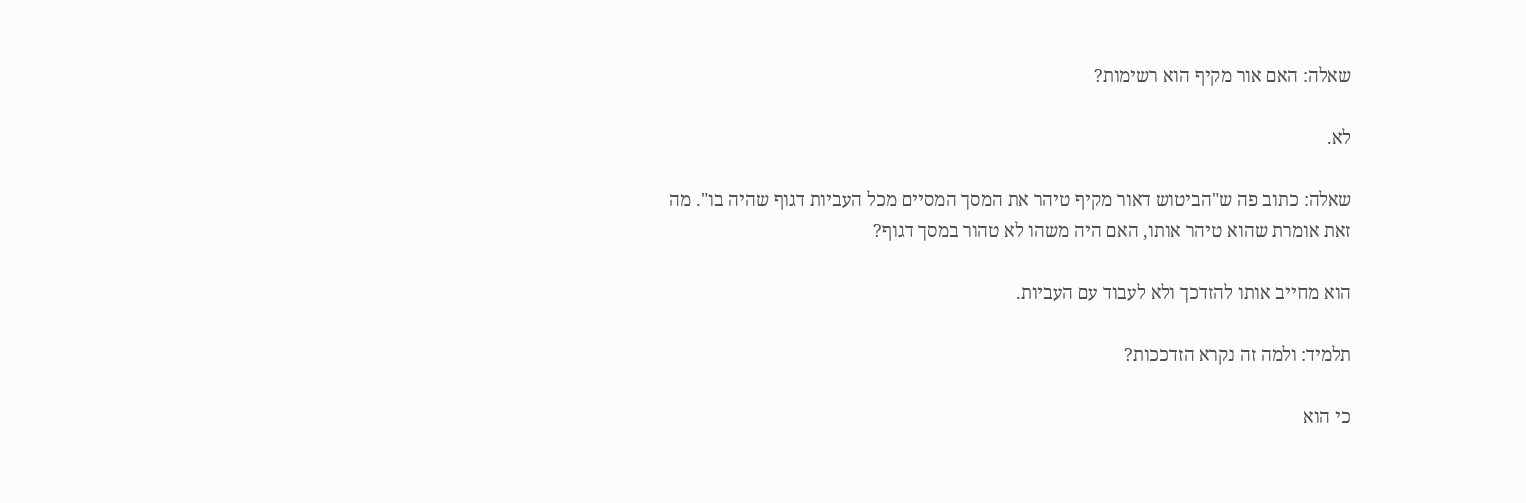שאלה: האם אור מקיף הוא רשימות?

לא.

שאלה: כתוב פה ש"הביטוש דאור מקיף טיהר את המסך המסיים מכל העביות דגוף שהיה בו". מה זאת אומרת שהוא טיהר אותו, האם היה משהו לא טהור במסך דגוף?

הוא מחייב אותו להזדכך ולא לעבוד עם העביות.

תלמיד: ולמה זה נקרא הזדככות?

כי הוא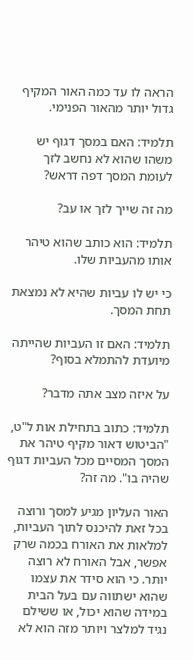הראה לו עד כמה האור המקיף גדול יותר מהאור הפנימי.

תלמיד: האם במסך דגוף יש משהו שהוא לא נחשב לזך לעומת המסך דפה דראש?

מה זה שייך לזך או עב?

תלמיד: הוא כותב שהוא טיהר אותו מהעביות שלו.

כי יש לו עביות שהיא לא נמצאת תחת המסך.

תלמיד: האם זו העביות שהייתה מיועדת להתמלא בסוף?

על איזה מצב אתה מדבר?

תלמיד: כתוב בתחילת אות ל"ט, "הביטוש דאור מקיף טיהר את המסך המסיים מכל העביות דגוף שהיה בו". מה זה?

האור העליון מגיע למסך ורוצה בכל זאת להיכנס לתוך העביות, למלאות את האורח בכמה שרק אפשר, אבל האורח לא רוצה יותר. כי הוא סידר את עצמו שהוא ישתווה עם בעל הבית במידה שהוא יכול, או ששילם נגיד למלצר ויותר מזה הוא לא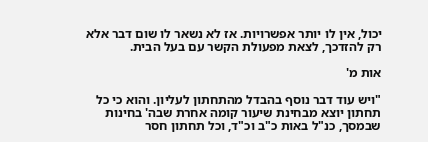יכול, אין לו יותר אפשרויות. אז לא נשאר לו שום דבר אלא רק להזדכך, לצאת מפעולת הקשר עם בעל הבית.

אות מ'

"ויש עוד דבר נוסף בהבדל מהתחתון לעליון. והוא כי כל תחתון יוצא מבחינת שיעור קומה אחרת שבה' בחינות שבמסך, כנ"ל באות כ"ב וכ"ד, וכל תחתון חסר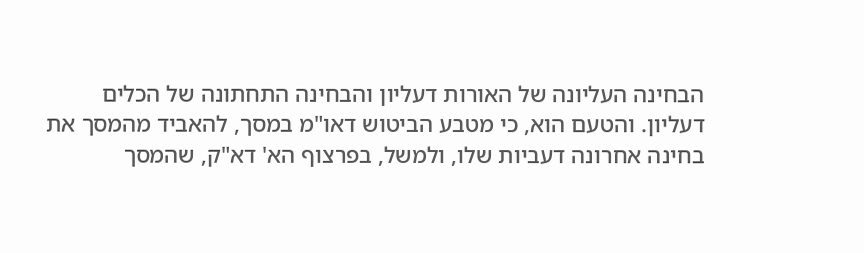הבחינה העליונה של האורות דעליון והבחינה התחתונה של הכלים דעליון. והטעם הוא, כי מטבע הביטוש דאו"מ במסך, להאביד מהמסך את בחינה אחרונה דעביות שלו, ולמשל, בפרצוף הא' דא"ק, שהמסך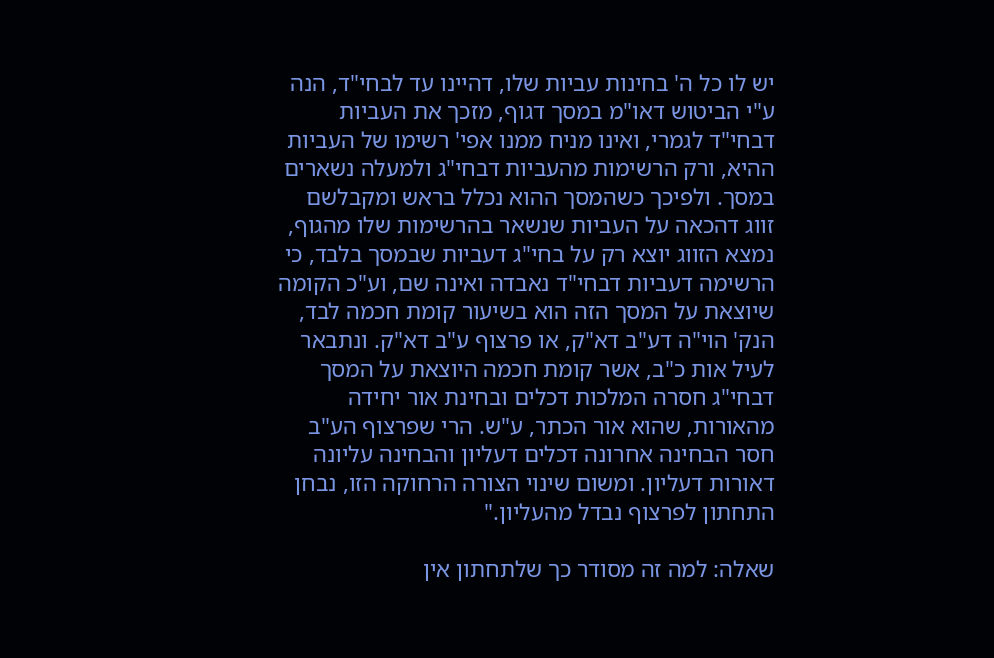יש לו כל ה' בחינות עביות שלו, דהיינו עד לבחי"ד, הנה ע"י הביטוש דאו"מ במסך דגוף, מזכך את העביות דבחי"ד לגמרי, ואינו מניח ממנו אפי' רשימו של העביות ההיא, ורק הרשימות מהעביות דבחי"ג ולמעלה נשארים במסך. ולפיכך כשהמסך ההוא נכלל בראש ומקבלשם זווג דהכאה על העביות שנשאר בהרשימות שלו מהגוף, נמצא הזווג יוצא רק על בחי"ג דעביות שבמסך בלבד, כי הרשימה דעביות דבחי"ד נאבדה ואינה שם, וע"כ הקומה שיוצאת על המסך הזה הוא בשיעור קומת חכמה לבד, הנק' הוי"ה דע"ב דא"ק, או פרצוף ע"ב דא"ק. ונתבאר לעיל אות כ"ב, אשר קומת חכמה היוצאת על המסך דבחי"ג חסרה המלכות דכלים ובחינת אור יחידה מהאורות, שהוא אור הכתר, ע"ש. הרי שפרצוף הע"ב חסר הבחינה אחרונה דכלים דעליון והבחינה עליונה דאורות דעליון. ומשום שינוי הצורה הרחוקה הזו, נבחן התחתון לפרצוף נבדל מהעליון."

שאלה: למה זה מסודר כך שלתחתון אין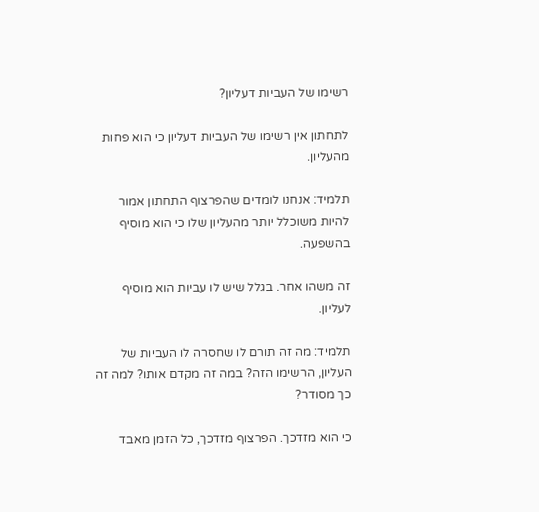רשימו של העביות דעליון?

לתחתון אין רשימו של העביות דעליון כי הוא פחות מהעליון.

תלמיד: אנחנו לומדים שהפרצוף התחתון אמור להיות משוכלל יותר מהעליון שלו כי הוא מוסיף בהשפעה.

זה משהו אחר. בגלל שיש לו עביות הוא מוסיף לעליון.

תלמיד: מה זה תורם לו שחסרה לו העביות של העליון, הרשימו הזה? במה זה מקדם אותו? למה זה כך מסודר?

כי הוא מזדכך. הפרצוף מזדכך, כל הזמן מאבד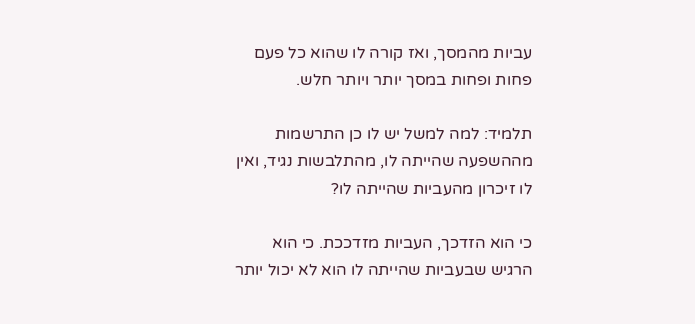עביות מהמסך, ואז קורה לו שהוא כל פעם פחות ופחות במסך יותר ויותר חלש.

תלמיד: למה למשל יש לו כן התרשמות מההשפעה שהייתה לו, מהתלבשות נגיד, ואין לו זיכרון מהעביות שהייתה לו?

כי הוא הזדכך, העביות מזדככת. כי הוא הרגיש שבעביות שהייתה לו הוא לא יכול יותר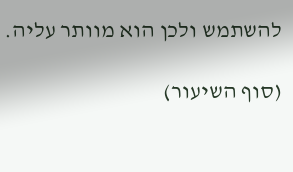להשתמש ולכן הוא מוותר עליה.

(סוף השיעור)